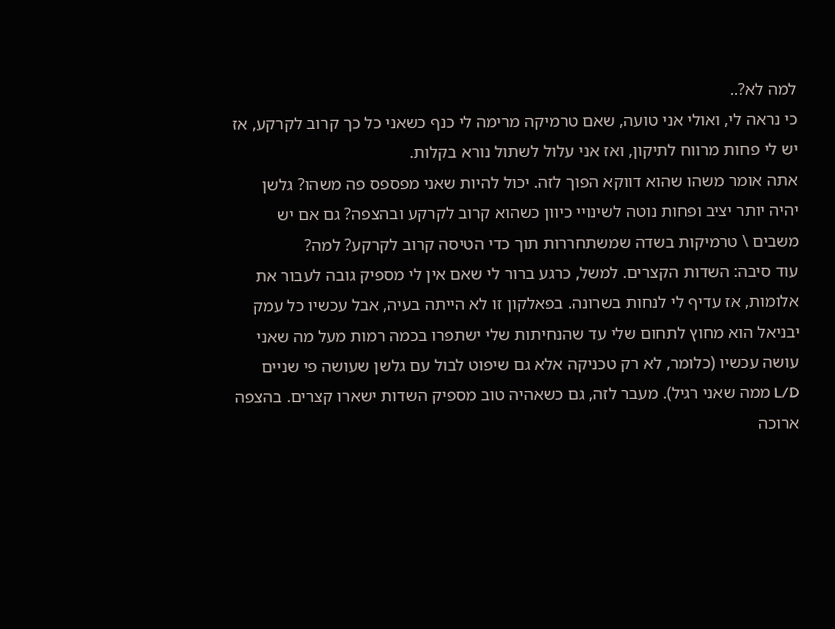למה לא?..
כי נראה לי, ואולי אני טועה, שאם טרמיקה מרימה לי כנף כשאני כל כך קרוב לקרקע, אז יש לי פחות מרווח לתיקון, ואז אני עלול לשתול נורא בקלות.
אתה אומר משהו שהוא דווקא הפוך לזה. יכול להיות שאני מפספס פה משהו? גלשן יהיה יותר יציב ופחות נוטה לשינויי כיוון כשהוא קרוב לקרקע ובהצפה? גם אם יש משבים \ טרמיקות בשדה שמשתחררות תוך כדי הטיסה קרוב לקרקע? למה?
עוד סיבה: השדות הקצרים. למשל, כרגע ברור לי שאם אין לי מספיק גובה לעבור את אלומות, אז עדיף לי לנחות בשרונה. בפאלקון זו לא הייתה בעיה, אבל עכשיו כל עמק יבניאל הוא מחוץ לתחום שלי עד שהנחיתות שלי ישתפרו בכמה רמות מעל מה שאני עושה עכשיו (כלומר, לא רק טכניקה אלא גם שיפוט לבול עם גלשן שעושה פי שניים L/D ממה שאני רגיל). מעבר לזה, גם כשאהיה טוב מספיק השדות ישארו קצרים. בהצפה ארוכה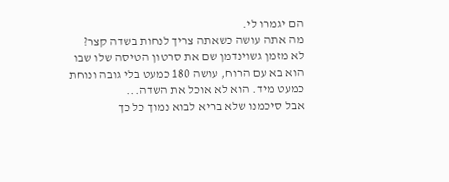הם יגמרו לי.
מה אתה עושה כשאתה צריך לנחות בשדה קצר?
לא מזמן גשוינדמן שם את סרטון הטיסה שלו שבו הוא בא עם הרוח, עושה 180 כמעט בלי גובה ונוחת כמעט מיד. הוא לא אוכל את השדה...
אבל סיכמנו שלא בריא לבוא נמוך כל כך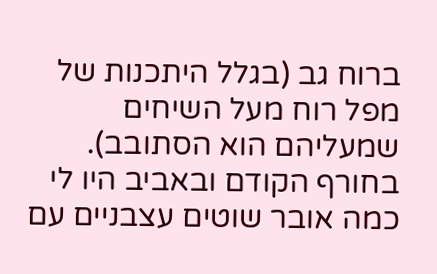ברוח גב (בגלל היתכנות של מפל רוח מעל השיחים שמעליהם הוא הסתובב).
בחורף הקודם ובאביב היו לי כמה אובר שוטים עצבניים עם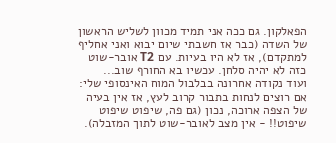הפאלקון. גם ככה אני תמיד מכוון לשליש הראשון של השדה (כבר אז חשבתי שיום יבוא ואני אחליף למתקדם), אז לא היו בעיות. עם T2 אובר-שוט כזה לא יהיה סלחן. עכשיו בא החורף שוב...
ועוד נקודה אחרונה בבלבול המוח האינסופי שלי:
אם רוצים לנחות בתבור קרוב לעץ, אז אין בעיה של הצפה ארוכה, נכון (גם פה, שיפוט שיפוט שיפוט!! - אין מצב לאובר-שוט לתוך המזבלה).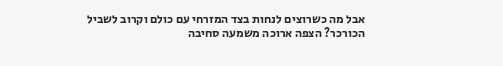אבל מה כשרוצים לנחות בצד המזרחי עם כולם וקרוב לשביל הכורכר? הצפה ארוכה משמעה סחיבה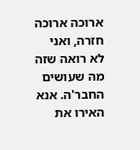ארוכה ארוכה חזרה, ואני לא רואה שזה מה שעושים החבר'ה. אנא האירו את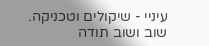עיניי - שיקולים וטכניקה.
שוב ושוב תודה